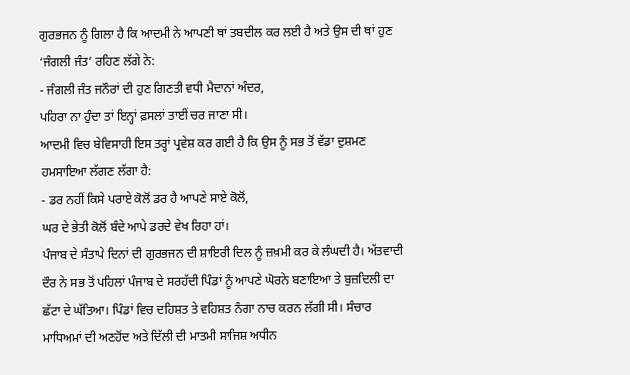ਗੁਰਭਜਨ ਨੂੰ ਗਿਲਾ ਹੈ ਕਿ ਆਦਮੀ ਨੇ ਆਪਣੀ ਥਾਂ ਤਬਦੀਲ ਕਰ ਲਈ ਹੈ ਅਤੇ ਉਸ ਦੀ ਥਾਂ ਹੁਣ ‘ਜੰਗਲੀ ਜੰਤ’ ਰਹਿਣ ਲੱਗੇ ਨੇ:
- ਜੰਗਲੀ ਜੰਤ ਜਨੌਰਾਂ ਦੀ ਹੁਣ ਗਿਣਤੀ ਵਧੀ ਮੈਦਾਨਾਂ ਅੰਦਰ,
ਪਹਿਰਾ ਨਾ ਹੁੰਦਾ ਤਾਂ ਇਨ੍ਹਾਂ ਫ਼ਸਲਾਂ ਤਾਈਂ ਚਰ ਜਾਣਾ ਸੀ।
ਆਦਮੀ ਵਿਚ ਬੇਵਿਸਾਹੀ ਇਸ ਤਰ੍ਹਾਂ ਪ੍ਰਵੇਸ਼ ਕਰ ਗਈ ਹੈ ਕਿ ਉਸ ਨੂੰ ਸਭ ਤੋਂ ਵੱਡਾ ਦੁਸ਼ਮਣ ਹਮਸਾਇਆ ਲੱਗਣ ਲੱਗਾ ਹੈ:
- ਡਰ ਨਹੀਂ ਕਿਸੇ ਪਰਾਏ ਕੋਲੋਂ ਡਰ ਹੈ ਆਪਣੇ ਸਾਏ ਕੋਲੋਂ,
ਘਰ ਦੇ ਭੇਤੀ ਕੋਲੋਂ ਬੰਦੇ ਆਪੇ ਡਰਦੇ ਵੇਖ ਰਿਹਾ ਹਾਂ।
ਪੰਜਾਬ ਦੇ ਸੰਤਾਪੇ ਦਿਨਾਂ ਦੀ ਗੁਰਭਜਨ ਦੀ ਸ਼ਾਇਰੀ ਦਿਲ ਨੂੰ ਜ਼ਖ਼ਮੀ ਕਰ ਕੇ ਲੰਘਦੀ ਹੈ। ਅੱਤਵਾਦੀ ਦੌਰ ਨੇ ਸਭ ਤੋਂ ਪਹਿਲਾਂ ਪੰਜਾਬ ਦੇ ਸਰਹੱਦੀ ਪਿੰਡਾਂ ਨੂੰ ਆਪਣੇ ਘੋਰਨੇ ਬਣਾਇਆ ਤੇ ਬੁਜ਼ਦਿਲੀ ਦਾ ਛੱਟਾ ਦੇ ਘੱਤਿਆ। ਪਿੰਡਾਂ ਵਿਚ ਦਹਿਸ਼ਤ ਤੇ ਵਹਿਸ਼ਤ ਨੰਗਾ ਨਾਚ ਕਰਨ ਲੱਗੀ ਸੀ। ਸੰਚਾਰ ਮਾਧਿਅਮਾਂ ਦੀ ਅਣਹੋਂਦ ਅਤੇ ਦਿੱਲੀ ਦੀ ਮਾਤਮੀ ਸਾਜਿਸ਼ ਅਧੀਨ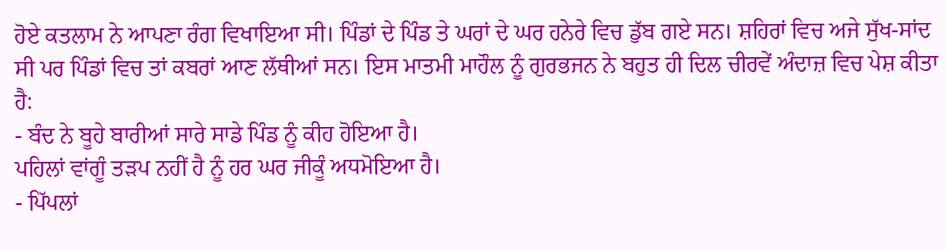ਹੋਏ ਕਤਲਾਮ ਨੇ ਆਪਣਾ ਰੰਗ ਵਿਖਾਇਆ ਸੀ। ਪਿੰਡਾਂ ਦੇ ਪਿੰਡ ਤੇ ਘਰਾਂ ਦੇ ਘਰ ਹਨੇਰੇ ਵਿਚ ਡੁੱਬ ਗਏ ਸਨ। ਸ਼ਹਿਰਾਂ ਵਿਚ ਅਜੇ ਸੁੱਖ-ਸਾਂਦ ਸੀ ਪਰ ਪਿੰਡਾਂ ਵਿਚ ਤਾਂ ਕਬਰਾਂ ਆਣ ਲੱਥੀਆਂ ਸਨ। ਇਸ ਮਾਤਮੀ ਮਾਹੌਲ ਨੂੰ ਗੁਰਭਜਨ ਨੇ ਬਹੁਤ ਹੀ ਦਿਲ ਚੀਰਵੇਂ ਅੰਦਾਜ਼ ਵਿਚ ਪੇਸ਼ ਕੀਤਾ ਹੈ:
- ਬੰਦ ਨੇ ਬੂਹੇ ਬਾਰੀਆਂ ਸਾਰੇ ਸਾਡੇ ਪਿੰਡ ਨੂੰ ਕੀਹ ਹੋਇਆ ਹੈ।
ਪਹਿਲਾਂ ਵਾਂਗੂੰ ਤੜਪ ਨਹੀਂ ਹੈ ਨੂੰ ਹਰ ਘਰ ਜੀਕੂੰ ਅਧਮੋਇਆ ਹੈ।
- ਪਿੱਪਲਾਂ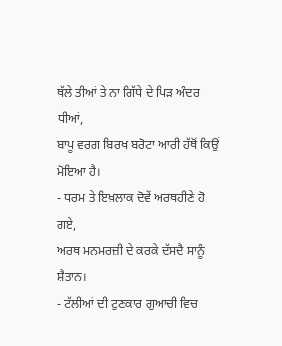ਥੱਲੇ ਤੀਆਂ ਤੇ ਨਾ ਗਿੱਧੇ ਦੇ ਪਿੜ ਅੰਦਰ ਧੀਆਂ,
ਬਾਪੂ ਵਰਗ ਬਿਰਖ ਬਰੋਟਾ ਆਰੀ ਹੱਥੋਂ ਕਿਉਂ ਮੋਇਆ ਹੈ।
- ਧਰਮ ਤੇ ਇਖ਼ਲਾਕ ਦੋਵੇਂ ਅਰਥਹੀਣੇ ਹੋ ਗਏ,
ਅਰਥ ਮਨਮਰਜ਼ੀ ਦੇ ਕਰਕੇ ਦੱਸਦੈ ਸਾਨੂੰ ਸ਼ੈਤਾਨ।
- ਟੱਲੀਆਂ ਦੀ ਟੁਣਕਾਰ ਗੁਆਚੀ ਵਿਚ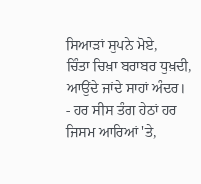ਸਿਆੜਾਂ ਸੁਪਨੇ ਮੋਏ,
ਚਿੰਤਾ ਚਿਖ਼ਾ ਬਰਾਬਰ ਧੁਖ਼ਦੀ, ਆਉਂਦੇ ਜਾਂਦੇ ਸਾਹਾਂ ਅੰਦਰ।
- ਹਰ ਸੀਸ ਤੰਗ ਹੇਠਾਂ ਹਰ ਜਿਸਮ ਆਰਿਆਂ 'ਤੇ,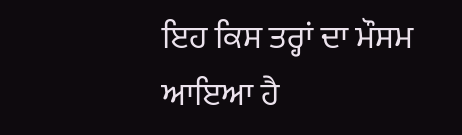ਇਹ ਕਿਸ ਤਰ੍ਹਾਂ ਦਾ ਮੌਸਮ ਆਇਆ ਹੈ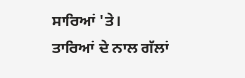ਸਾਰਿਆਂ 'ਤੇ।
ਤਾਰਿਆਂ ਦੇ ਨਾਲ ਗੱਲਾਂ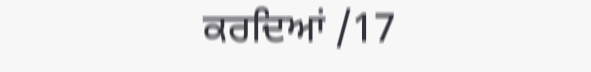ਕਰਦਿਆਂ /17